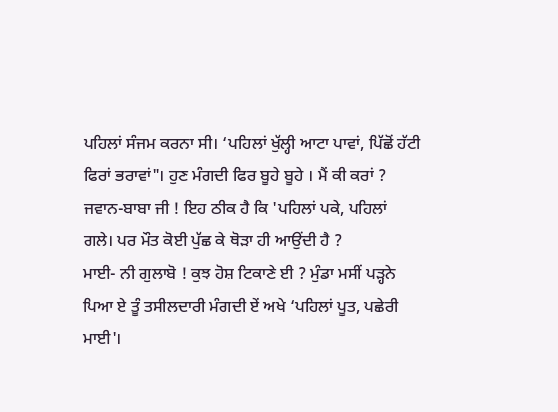ਪਹਿਲਾਂ ਸੰਜਮ ਕਰਨਾ ਸੀ। ‘ਪਹਿਲਾਂ ਖੁੱਲ੍ਹੀ ਆਟਾ ਪਾਵਾਂ, ਪਿੱਛੋਂ ਹੱਟੀ ਫਿਰਾਂ ਭਰਾਵਾਂ"। ਹੁਣ ਮੰਗਦੀ ਫਿਰ ਬੂਹੇ ਬੂਹੇ । ਮੈਂ ਕੀ ਕਰਾਂ ?
ਜਵਾਨ-ਬਾਬਾ ਜੀ ! ਇਹ ਠੀਕ ਹੈ ਕਿ 'ਪਹਿਲਾਂ ਪਕੇ, ਪਹਿਲਾਂ ਗਲੇ। ਪਰ ਮੌਤ ਕੋਈ ਪੁੱਛ ਕੇ ਥੋੜਾ ਹੀ ਆਉਂਦੀ ਹੈ ?
ਮਾਈ- ਨੀ ਗੁਲਾਬੋ ! ਕੁਝ ਹੋਸ਼ ਟਿਕਾਣੇ ਈ ? ਮੁੰਡਾ ਮਸੀਂ ਪੜ੍ਹਨੇ ਪਿਆ ਏ ਤੂੰ ਤਸੀਲਦਾਰੀ ਮੰਗਦੀ ਏਂ ਅਖੇ ‘ਪਹਿਲਾਂ ਪੂਤ, ਪਛੇਰੀ ਮਾਈ'।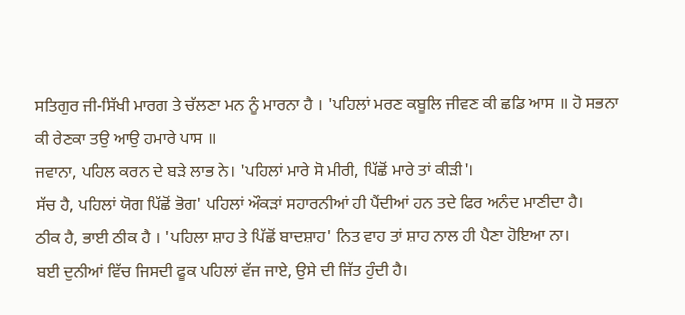ਸਤਿਗੁਰ ਜੀ-ਸਿੱਖੀ ਮਾਰਗ ਤੇ ਚੱਲਣਾ ਮਨ ਨੂੰ ਮਾਰਨਾ ਹੈ । 'ਪਹਿਲਾਂ ਮਰਣ ਕਬੂਲਿ ਜੀਵਣ ਕੀ ਛਡਿ ਆਸ ॥ ਹੋ ਸਭਨਾ ਕੀ ਰੇਣਕਾ ਤਉ ਆਉ ਹਮਾਰੇ ਪਾਸ ॥
ਜਵਾਨਾ, ਪਹਿਲ ਕਰਨ ਦੇ ਬੜੇ ਲਾਭ ਨੇ। 'ਪਹਿਲਾਂ ਮਾਰੇ ਸੋ ਮੀਰੀ, ਪਿੱਛੋਂ ਮਾਰੇ ਤਾਂ ਕੀੜੀ'।
ਸੱਚ ਹੈ, ਪਹਿਲਾਂ ਯੋਗ ਪਿੱਛੋਂ ਭੋਗ' ਪਹਿਲਾਂ ਔਕੜਾਂ ਸਹਾਰਨੀਆਂ ਹੀ ਪੈਂਦੀਆਂ ਹਨ ਤਦੇ ਫਿਰ ਅਨੰਦ ਮਾਣੀਦਾ ਹੈ।
ਠੀਕ ਹੈ, ਭਾਈ ਠੀਕ ਹੈ । 'ਪਹਿਲਾ ਸ਼ਾਹ ਤੇ ਪਿੱਛੋਂ ਬਾਦਸ਼ਾਹ' ਨਿਤ ਵਾਹ ਤਾਂ ਸ਼ਾਹ ਨਾਲ ਹੀ ਪੈਣਾ ਹੋਇਆ ਨਾ।
ਬਈ ਦੁਨੀਆਂ ਵਿੱਚ ਜਿਸਦੀ ਫੂਕ ਪਹਿਲਾਂ ਵੱਜ ਜਾਏ, ਉਸੇ ਦੀ ਜਿੱਤ ਹੁੰਦੀ ਹੈ।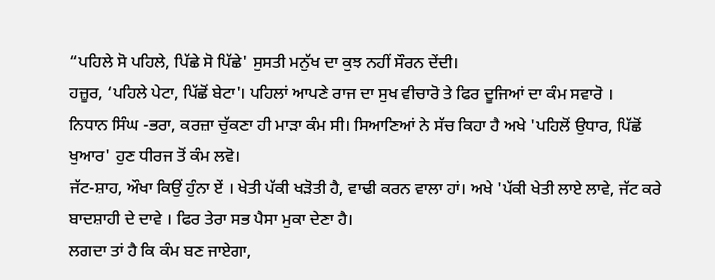“ਪਹਿਲੇ ਸੋ ਪਹਿਲੇ, ਪਿੱਛੇ ਸੋ ਪਿੱਛੇ' ਸੁਸਤੀ ਮਨੁੱਖ ਦਾ ਕੁਝ ਨਹੀਂ ਸੌਰਨ ਦੇਂਦੀ।
ਹਜ਼ੂਰ, ‘ਪਹਿਲੇ ਪੇਟਾ, ਪਿੱਛੋਂ ਬੇਟਾ'। ਪਹਿਲਾਂ ਆਪਣੇ ਰਾਜ ਦਾ ਸੁਖ ਵੀਚਾਰੋ ਤੇ ਫਿਰ ਦੂਜਿਆਂ ਦਾ ਕੰਮ ਸਵਾਰੋ ।
ਨਿਧਾਨ ਸਿੰਘ -ਭਰਾ, ਕਰਜ਼ਾ ਚੁੱਕਣਾ ਹੀ ਮਾੜਾ ਕੰਮ ਸੀ। ਸਿਆਣਿਆਂ ਨੇ ਸੱਚ ਕਿਹਾ ਹੈ ਅਖੇ 'ਪਹਿਲੋਂ ਉਧਾਰ, ਪਿੱਛੋਂ ਖੁਆਰ' ਹੁਣ ਧੀਰਜ ਤੋਂ ਕੰਮ ਲਵੋ।
ਜੱਟ-ਸ਼ਾਹ, ਔਖਾ ਕਿਉਂ ਹੁੰਨਾ ਏਂ । ਖੇਤੀ ਪੱਕੀ ਖੜੋਤੀ ਹੈ, ਵਾਢੀ ਕਰਨ ਵਾਲਾ ਹਾਂ। ਅਖੇ 'ਪੱਕੀ ਖੇਤੀ ਲਾਏ ਲਾਵੇ, ਜੱਟ ਕਰੇ ਬਾਦਸ਼ਾਹੀ ਦੇ ਦਾਵੇ । ਫਿਰ ਤੇਰਾ ਸਭ ਪੈਸਾ ਮੁਕਾ ਦੇਣਾ ਹੈ।
ਲਗਦਾ ਤਾਂ ਹੈ ਕਿ ਕੰਮ ਬਣ ਜਾਏਗਾ,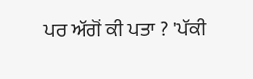ਪਰ ਅੱਗੋਂ ਕੀ ਪਤਾ ? 'ਪੱਕੀ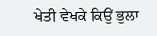ਖੇਤੀ ਵੇਖਕੇ ਕਿਉਂ ਭੁਲਾ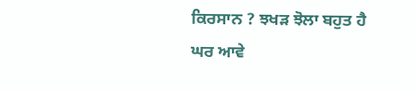ਕਿਰਸਾਨ ? ਝਖੜ ਝੋਲਾ ਬਹੁਤ ਹੈ ਘਰ ਆਵੇ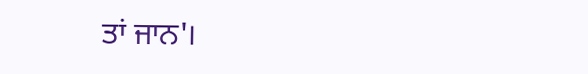ਤਾਂ ਜਾਨ'।